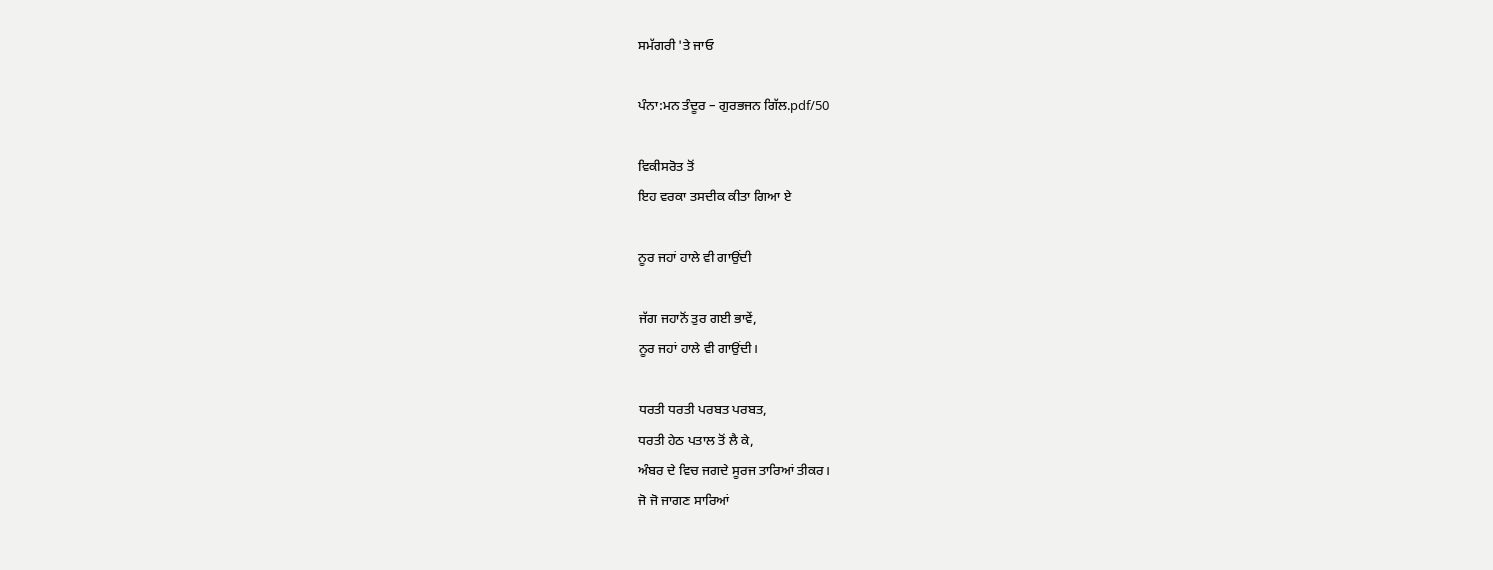ਸਮੱਗਰੀ 'ਤੇ ਜਾਓ

ਪੰਨਾ:ਮਨ ਤੰਦੂਰ – ਗੁਰਭਜਨ ਗਿੱਲ.pdf/50

ਵਿਕੀਸਰੋਤ ਤੋਂ
ਇਹ ਵਰਕਾ ਤਸਦੀਕ ਕੀਤਾ ਗਿਆ ਏ

ਨੂਰ ਜਹਾਂ ਹਾਲੇ ਵੀ ਗਾਉਂਦੀ

ਜੱਗ ਜਹਾਨੋਂ ਤੁਰ ਗਈ ਭਾਵੇਂ,
ਨੂਰ ਜਹਾਂ ਹਾਲੇ ਵੀ ਗਾਉਂਦੀ।

ਧਰਤੀ ਧਰਤੀ ਪਰਬਤ ਪਰਬਤ,
ਧਰਤੀ ਹੇਠ ਪਤਾਲ ਤੋਂ ਲੈ ਕੇ,
ਅੰਬਰ ਦੇ ਵਿਚ ਜਗਦੇ ਸੂਰਜ ਤਾਰਿਆਂ ਤੀਕਰ।
ਜੋ ਜੋ ਜਾਗਣ ਸਾਰਿਆਂ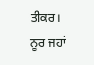ਤੀਕਰ।
ਨੂਰ ਜਹਾਂ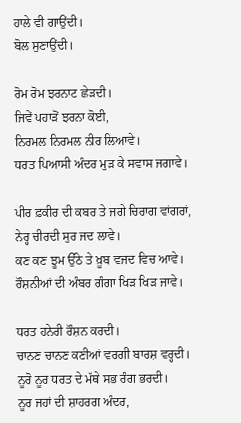ਹਾਲੇ ਵੀ ਗਾਉਂਦੀ।
ਬੋਲ ਸੁਣਾਉਂਦੀ।

ਰੋਮ ਰੋਮ ਝਰਨਾਟ ਛੇੜਦੀ।
ਜਿਵੇਂ ਪਹਾੜੋਂ ਝਰਨਾ ਕੋਈ,
ਨਿਰਮਲ ਨਿਰਮਲ ਨੀਰ ਲਿਆਵੇ।
ਧਰਤ ਪਿਆਸੀ ਅੰਦਰ ਮੁੜ ਕੇ ਸਵਾਸ ਜਗਾਵੇ।

ਪੀਰ ਫ਼ਕੀਰ ਦੀ ਕਬਰ ਤੇ ਜਗੇ ਚਿਰਾਗ ਵਾਂਗਰਾਂ,
ਨੇਰ੍ਹ ਚੀਰਦੀ ਸੁਰ ਜਦ ਲਾਵੇ।
ਕਣ ਕਣ ਝੂਮ ਉੱਠੇ ਤੇ ਖ਼ੂਬ ਵਜਦ ਵਿਚ ਆਵੇ।
ਰੌਸ਼ਨੀਆਂ ਦੀ ਅੰਬਰ ਗੰਗਾ ਖਿੜ ਖਿੜ ਜਾਵੇ।

ਧਰਤ ਹਨੇਰੀ ਰੌਸ਼ਨ ਕਰਦੀ।
ਚਾਨਣ ਚਾਨਣ ਕਣੀਆਂ ਵਰਗੀ ਬਾਰਸ਼ ਵਰ੍ਹਦੀ।
ਨੂਰੋ ਨੂਰ ਧਰਤ ਦੇ ਮੱਥੇ ਸਭ ਰੰਗ ਭਰਦੀ।
ਨੂਰ ਜਹਾਂ ਦੀ ਸ਼ਾਹਰਗ ਅੰਦਰ,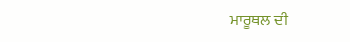ਮਾਰੂਥਲ ਦੀ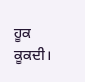ਹੂਕ ਕੂਕਦੀ।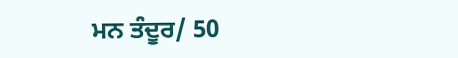ਮਨ ਤੰਦੂਰ/ 50